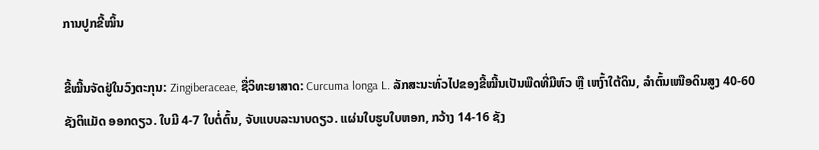ການປູກຂີ້ໝິ້ນ

ຂີ້ໝີ້ນຈັດຢູ່ໃນວົງຕະກຸນ: Zingiberaceae, ຊື່ວິທະຍາສາດ: Curcuma longa L. ລັກສະນະທົ່ວໄປຂອງຂີ້ໝີ້ນເປັນພືດທີ່ມີຫົວ ຫຼື ເຫງົ້າໃຕ້ດິນ, ລຳຕົ້ນເໜືອດິນສູງ 40-60 ຊັງຕິແມັດ ອອກດຽວ. ໃບມີ 4-7 ໃບຕໍ່ຕົ້ນ, ຈັບແບບລະນາບດຽວ. ແຜ່ນໃບຮູບໃບຫອກ, ກວ້າງ 14-16 ຊັງ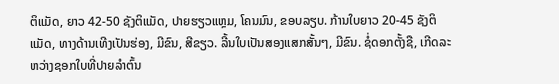ຕິແມັດ, ຍາວ 42-50 ຊັງຕິແມັດ, ປາຍຮຽວແຫຼມ, ໂຄນມົນ, ຂອບລຽບ. ກ້ານໃບຍາວ 20-45 ຊັງຕິແມັດ, ທາງດ້ານເທີງເປັນຮ່ອງ, ມີຂົນ, ສີຂຽວ. ລີ້ນໃບເປັນສອງແສກສັ້ນໆ, ມີຂົນ. ຊໍ່ດອກຕັ້ງຊື, ເກີດລະຫວ່າງຊອກໃບທີ່ປາຍລຳຕົ້ນ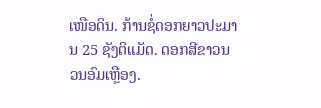ເໜືອດິນ. ກ້ານຊໍ່ດອກຍາວປະມານ 25 ຊັງຕິແມັດ. ດອກສີຂາວນວນອົມເຫຼືອງ.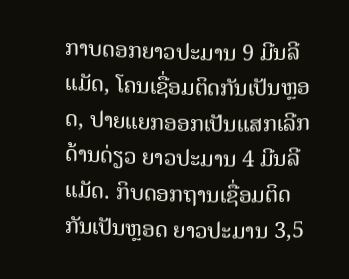ກາບດອກຍາວປະມານ 9 ມີນລີແມັດ, ໂຄນເຊື່ອມຕິດກັນເປັນຫຼອດ, ປາຍແຍກອອກເປັນແສກເລີກດ້ານດ່ຽວ ຍາວປະມານ 4 ມີນລີແມັດ. ກິບດອກຖານເຊື່ອມຕິດກັນເປັນຫຼອດ ຍາວປະມານ 3,5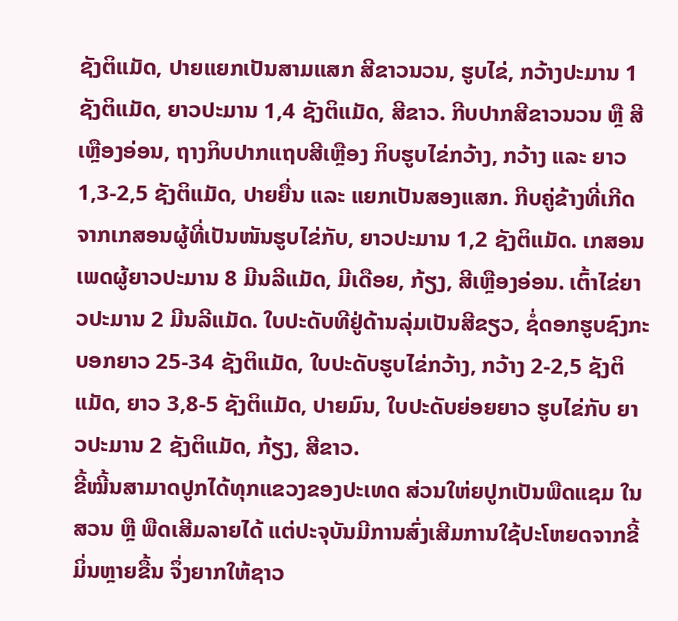ຊັງຕິແມັດ, ປາຍແຍກເປັນສາມແສກ ສີຂາວນວນ, ຮູບໄຂ່, ກວ້າງປະມານ 1 ຊັງຕິແມັດ, ຍາວປະມານ 1,4 ຊັງຕິແມັດ, ສີຂາວ. ກີບປາກສີຂາວນວນ ຫຼື ສີເຫຼືອງອ່ອນ, ຖາງກິບປາກແຖບສີເຫຼືອງ ກິບຮູບໄຂ່ກວ້າງ, ກວ້າງ ແລະ ຍາວ 1,3-2,5 ຊັງຕິແມັດ, ປາຍຍື່ນ ແລະ ແຍກເປັນສອງແສກ. ກີບຄູ່ຂ້າງທີ່ເກີດຈາກເກສອນຜູ້ທີ່ເປັນໜັນຮູບໄຂ່ກັບ, ຍາວປະມານ 1,2 ຊັງຕິແມັດ. ເກສອນເພດຜູ້ຍາວປະມານ 8 ມີນລີແມັດ, ມີເດືອຍ, ກ້ຽງ, ສີເຫຼືອງອ່ອນ. ເຕົ້າໄຂ່ຍາວປະມານ 2 ມີນລີແມັດ. ໃບປະດັບທີຢູ່ດ້ານລຸ່ມເປັນສີຂຽວ, ຊໍ່ດອກຮູບຊົງກະບອກຍາວ 25-34 ຊັງຕິແມັດ, ໃບປະດັບຮູບໄຂ່ກວ້າງ, ກວ້າງ 2-2,5 ຊັງຕິແມັດ, ຍາວ 3,8-5 ຊັງຕິແມັດ, ປາຍມົນ, ໃບປະດັບຍ່ອຍຍາວ ຮູບໄຂ່ກັບ ຍາວປະມານ 2 ຊັງຕິແມັດ, ກ້ຽງ, ສີຂາວ.
ຂີ້ໝີ້ນສາມາດປູກໄດ້ທຸກແຂວງຂອງປະເທດ ສ່ວນໃຫ່ຍປູກເປັນພືດແຊມ ໃນສວນ ຫຼື ພືດເສີມລາຍໄດ້ ແຕ່ປະຈຸບັນມີການສົ່ງເສີມການໃຊ້ປະໂຫຍດຈາກຂີ້ມິ່ນຫຼາຍຂື້ນ ຈຶ່ງຍາກໃຫ້ຊາວ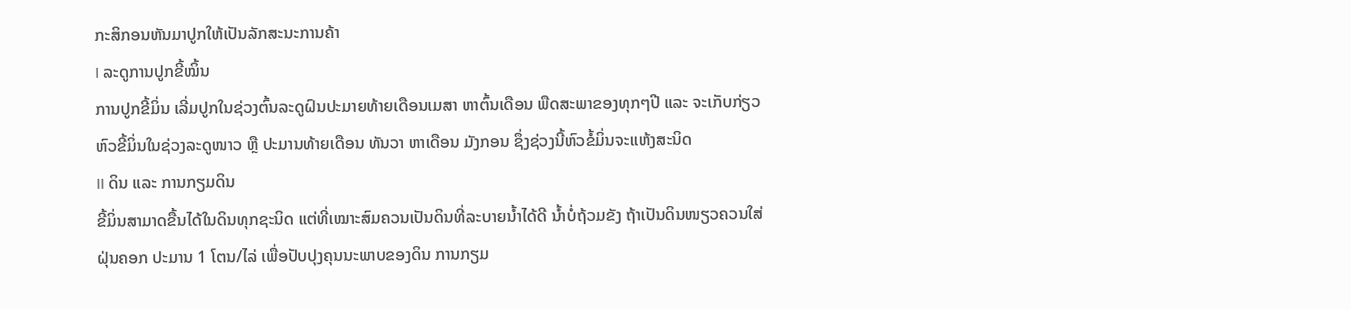ກະສິກອນຫັນມາປູກໃຫ້ເປັນລັກສະນະການຄ້າ
I ລະດູການປູກຂີ້ໝິ້ນ
ການປູກຂີ້ມິ່ນ ເລີ່ມປູກໃນຊ່ວງຕົ້ນລະດູຝົນປະມາຍທ້າຍເດືອນເມສາ ຫາຕົ້ນເດືອນ ພືດສະພາຂອງທຸກໆປີ ແລະ ຈະເກັບກ່ຽວຫົວຂີ້ມິ່ນໃນຊ່ວງລະດູໜາວ ຫຼື ປະມານທ້າຍເດືອນ ທັນວາ ຫາເດືອນ ມັງກອນ ຊຶ່ງຊ່ວງນີ້ຫົວຂໍ້ມິ່ນຈະແຫ້ງສະນິດ
II ດິນ ແລະ ການກຽມດິນ
ຂີ້ມິ່ນສາມາດຂື້ນໄດ້ໃນດິນທຸກຊະນິດ ແຕ່ທີ່ເໝາະສົມຄວນເປັນດິນທີ່ລະບາຍນໍ້າໄດ້ດີ ນໍ້າບໍ່ຖ້ວມຂັງ ຖ້າເປັນດິນໜຽວຄວນໃສ່ຝຸ່ນຄອກ ປະມານ 1 ໂຕນ/ໄລ່ ເພື່ອປັບປຸງຄຸນນະພາບຂອງດິນ ການກຽມ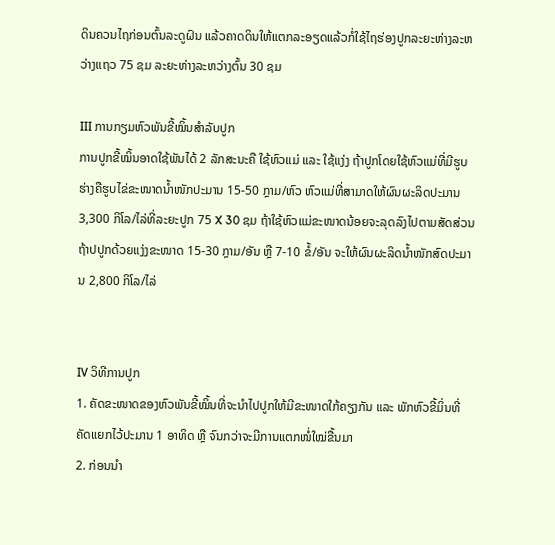ດິນຄວນໄຖກ່ອນຕົ້ນລະດູຝົນ ແລ້ວຄາດດິນໃຫ້ແຕກລະອຽດແລ້ວກໍ່ໃຊ້ໄຖຮ່ອງປູກລະຍະຫ່າງລະຫວ່າງແຖວ 75 ຊມ ລະຍະຫ່າງລະຫວ່າງຕົ້ນ 30 ຊມ

III ການກຽມຫົວພັນຂີ້ໝິ້ນສຳລັບປູກ
ການປູກຂີ້ໝິ້ນອາດໃຊ້ພັນໄດ້ 2 ລັກສະນະຄື ໃຊ້ຫົວແມ່ ແລະ ໃຊ້ແງ່ງ ຖ້າປູກໂດຍໃຊ້ຫົວແມ່ທີ່ມີຮູບຮ່າງຄືຮູບໄຂ່ຂະໜາດນໍ້າໜັກປະມານ 15-50 ກຼາມ/ຫົວ ຫົວແມ່ທີ່ສາມາດໃຫ້ຜົນຜະລິດປະມານ 3,300 ກິໂລ/ໄລ່ທີ່ລະຍະປູກ 75 X 30 ຊມ ຖ້າໃຊ້ຫົວແມ່ຂະໜາດນ້ອຍຈະລຸດລົງໄປຕາມສັດສ່ວນ ຖ້າປປູກດ້ວຍແງ່ງຂະໜາດ 15-30 ກຼາມ/ອັນ ຫຼື 7-10 ຂໍ້/ອັນ ຈະໃຫ້ຜົນຜະລິດນໍ້າໜັກສົດປະມານ 2,800 ກິໂລ/ໄລ່


IV ວິທີການປູກ
1. ຄັດຂະໜາດຂອງຫົວພັນຂີ້ໝິ້ນທີ່ຈະນຳໄປປູກໃຫ້ມີຂະໜາດໃກ້ຄຽງກັນ ແລະ ພັກຫົວຂີ້ມິ່ນທີ່ຄັດແຍກໄວ້ປະມານ 1 ອາທິດ ຫຼື ຈົນກວ່າຈະມີການແຕກໜໍ່ໃໝ່ຂື້ນມາ
2. ກ່ອນນຳ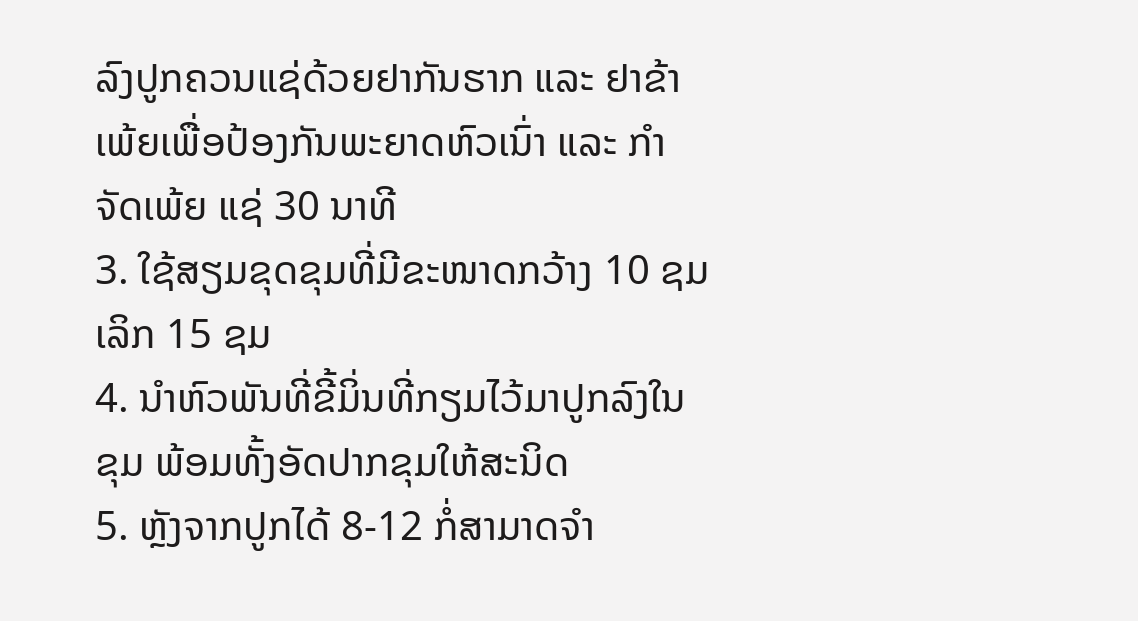ລົງປູກຄວນແຊ່ດ້ວຍຢາກັນຮາກ ແລະ ຢາຂ້າເພ້ຍເພື່ອປ້ອງກັນພະຍາດຫົວເນົ່າ ແລະ ກຳຈັດເພ້ຍ ແຊ່ 30 ນາທີ
3. ໃຊ້ສຽມຂຸດຂຸມທີ່ມີຂະໜາດກວ້າງ 10 ຊມ ເລິກ 15 ຊມ
4. ນຳຫົວພັນທີ່ຂີ້ມິ່ນທີ່ກຽມໄວ້ມາປູກລົງໃນຂຸມ ພ້ອມທັ້ງອັດປາກຂຸມໃຫ້ສະນິດ
5. ຫຼັງຈາກປູກໄດ້ 8-12 ກໍ່ສາມາດຈຳ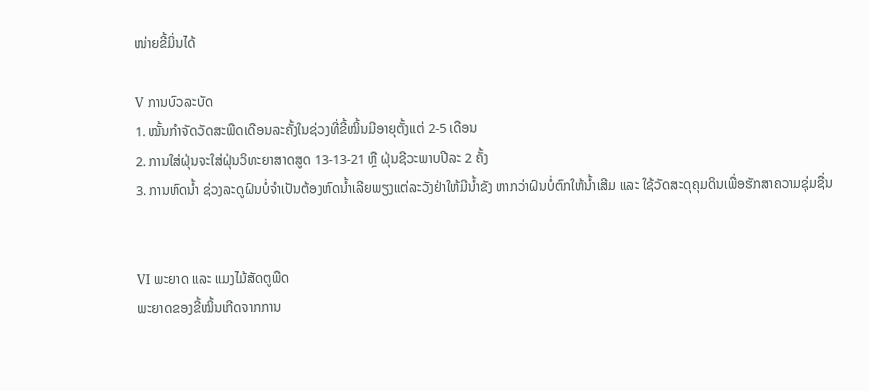ໜ່າຍຂີ້ມິ່ນໄດ້

V ການບົວລະບັດ
1. ໝັ້ນກຳຈັດວັດສະພືດເດືອນລະຄັ້ງໃນຊ່ວງທີ່ຂີ້ໝິ້ນມີອາຍຸຕັ້ງແຕ່ 2-5 ເດືອນ
2. ການໃສ່ຝຸ່ນຈະໃສ່ຝຸ່ນວິທະຍາສາດສູດ 13-13-21 ຫຼື ຝຸ່ນຊີວະພາບປີລະ 2 ຄັ້ງ
3. ການຫົດນໍ້າ ຊ່ວງລະດູຝົນບໍ່ຈຳເປັນຕ້ອງຫົດນໍ້າເລີຍພຽງແຕ່ລະວັງຢ່າໃຫ້ມີນໍ້າຂັງ ຫາກວ່າຝົນບໍ່ຕົກໃຫ້ນໍ້າເສີມ ແລະ ໃຊ້ວັດສະດຸຄຸມດິນເພື່ອຮັກສາຄວາມຊຸ່ມຊື່ນ


VI ພະຍາດ ແລະ ແມງໄມ້ສັດຕູພືດ
ພະຍາດຂອງຂີ້ໝິ້ນເກີດຈາກການ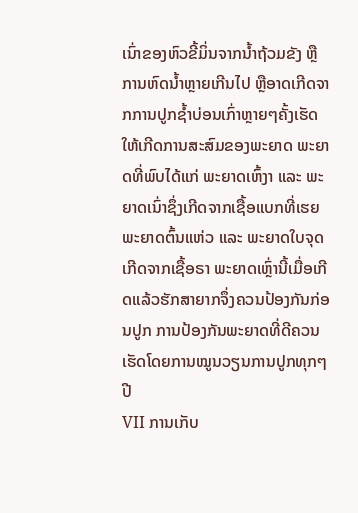ເນົ່າຂອງຫົວຂີ້ມິ່ນຈາກນໍ້າຖ້ວມຂັງ ຫຼື ການຫົດນໍ້າຫຼາຍເກີນໄປ ຫຼືອາດເກີດຈາກການປູກຊໍ້າບ່ອນເກົ່າຫຼາຍໆຄັ້ງເຮັດໃຫ້ເກີດການສະສົມຂອງພະຍາດ ພະຍາດທີ່ພົບໄດ້ແກ່ ພະຍາດເຫົ້ງາ ແລະ ພະຍາດເນົ່າຊຶ່ງເກີດຈາກເຊື້ອແບກທີ່ເຮຍ ພະຍາດຕົ້ນແຫ່ວ ແລະ ພະຍາດໃບຈຸດ ເກີດຈາກເຊື້ອຣາ ພະຍາດເຫຼົ່ານີ້ເມື່ອເກີດແລ້ວຮັກສາຍາກຈຶ່ງຄວນປ້ອງກັນກ່ອນປູກ ການປ້ອງກັນພະຍາດທີ່ດີຄວນເຮັດໂດຍການໝູນວຽນການປູກທຸກໆປີ
VII ການເກັບ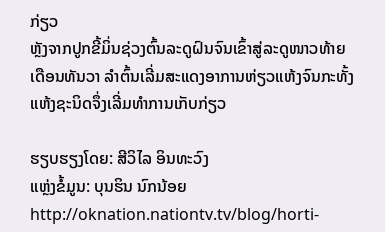ກ່ຽວ
ຫຼັງຈາກປູກຂີ້ມິ່ນຊ່ວງຕົ້ນລະດູຝົນຈົນເຂົ້າສູ່ລະດູໜາວທ້າຍເດືອນທັນວາ ລໍາຕົ້ນເລີ່ມສະແດງອາການຫ່ຽວແຫ້ງຈົນກະທັ້ງແຫ້ງຊະນິດຈຶ່ງເລີ່ມທຳການເກັບກ່ຽວ

ຮຽບຮຽງໂດຍ: ສີວິໄລ ອິນທະວົງ
ແຫຼ່ງຂໍ້ມູນ: ບຸນຮິນ ນົກນ້ອຍ http://oknation.nationtv.tv/blog/horti-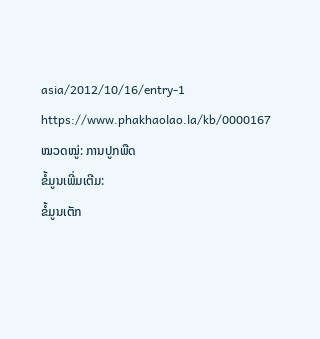asia/2012/10/16/entry-1
https://www.phakhaolao.la/kb/0000167
ໝວດໝູ່: ການປູກພືດ
ຂໍ້ມູນເພີ່ມເຕີມ:
ຂໍ້ມູນເຕັກ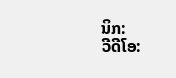ນິກ:
ວີດີໂອ: